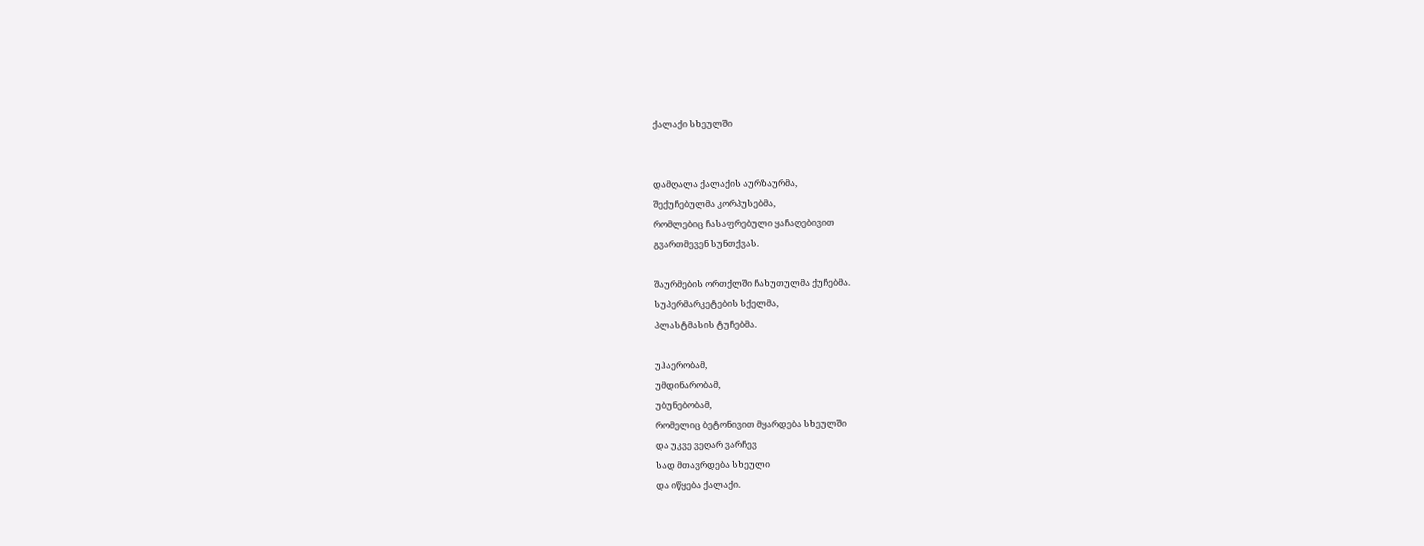ქალაქი სხეულში


დამღალა ქალაქის აურზაურმა,
შექუჩებულმა კორპუსებმა,
რომლებიც ჩასაფრებული ყაჩაღებივით
გვართმევენ სუნთქვას.

შაურმების ორთქლში ჩახუთულმა ქუჩებმა.
სუპერმარკეტების სქელმა,
პლასტმასის ტუჩებმა.

უჰაერობამ,
უმდინარობამ,
უბუნებობამ,
რომელიც ბეტონივით მყარდება სხეულში
და უკვე ვეღარ ვარჩევ
სად მთავრდება სხეული
და იწყება ქალაქი.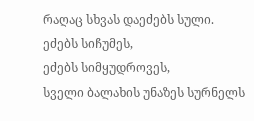რაღაც სხვას დაეძებს სული.
ეძებს სიჩუმეს,
ეძებს სიმყუდროვეს,
სველი ბალახის უნაზეს სურნელს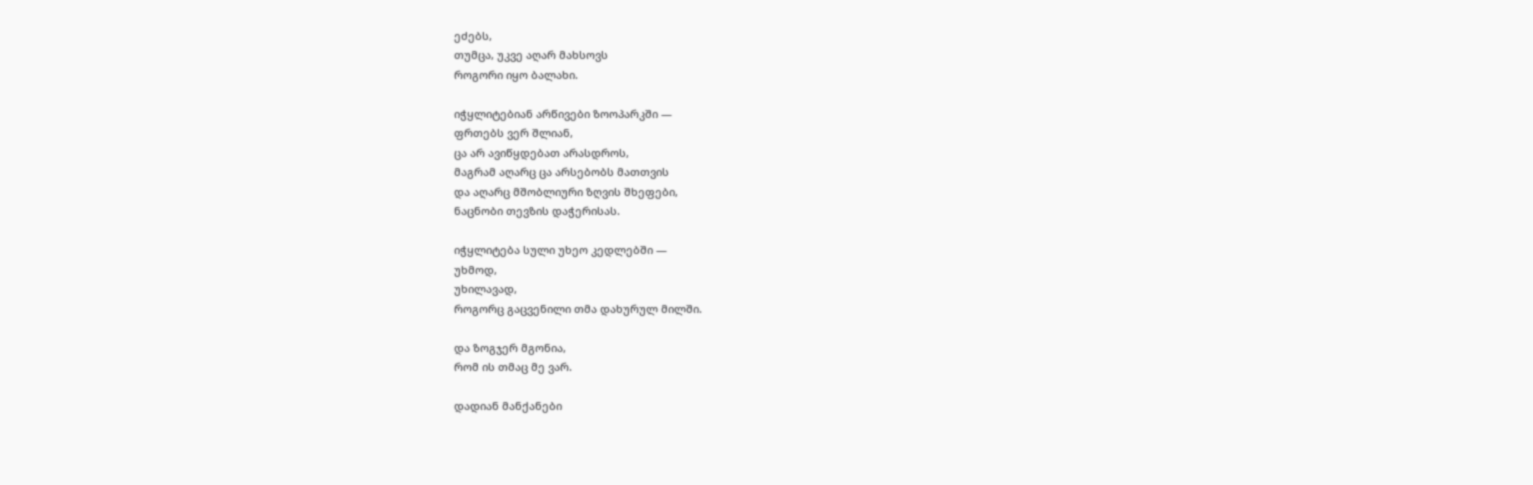ეძებს,
თუმცა, უკვე აღარ მახსოვს
როგორი იყო ბალახი.

იჭყლიტებიან არწივები ზოოპარკში —
ფრთებს ვერ შლიან,
ცა არ ავიწყდებათ არასდროს,
მაგრამ აღარც ცა არსებობს მათთვის
და აღარც მშობლიური ზღვის შხეფები,
ნაცნობი თევზის დაჭერისას.

იჭყლიტება სული უხეო კედლებში —
უხმოდ,
უხილავად,
როგორც გაცვენილი თმა დახურულ მილში.

და ზოგჯერ მგონია,
რომ ის თმაც მე ვარ.

დადიან მანქანები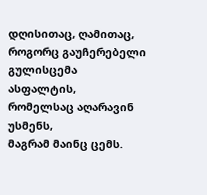დღისითაც, ღამითაც,
როგორც გაუჩერებელი გულისცემა
ასფალტის,
რომელსაც აღარავინ უსმენს,
მაგრამ მაინც ცემს.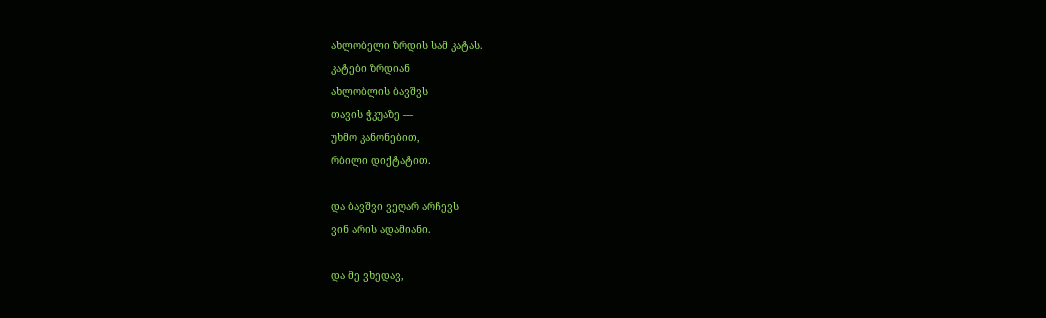ახლობელი ზრდის სამ კატას.
კატები ზრდიან
ახლობლის ბავშვს
თავის ჭკუაზე —
უხმო კანონებით,
რბილი დიქტატით.

და ბავშვი ვეღარ არჩევს
ვინ არის ადამიანი.

და მე ვხედავ,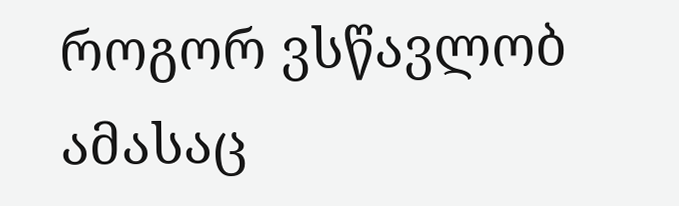როგორ ვსწავლობ ამასაც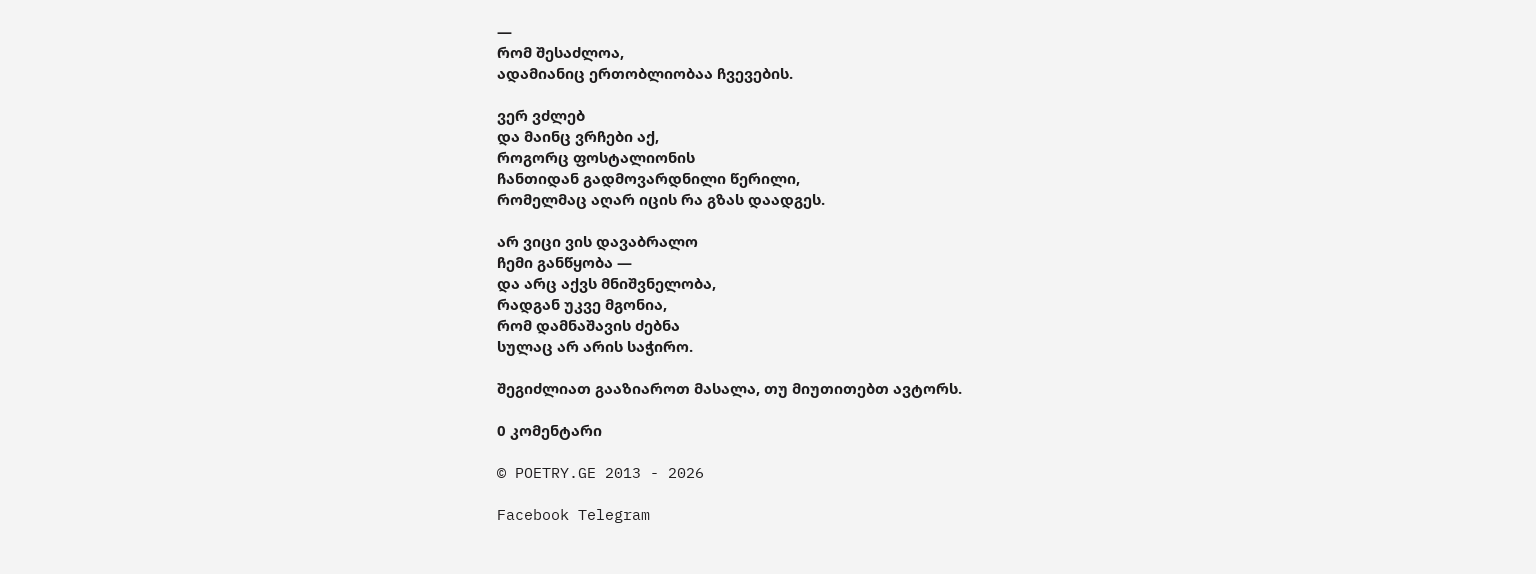—
რომ შესაძლოა,
ადამიანიც ერთობლიობაა ჩვევების.

ვერ ვძლებ
და მაინც ვრჩები აქ,
როგორც ფოსტალიონის
ჩანთიდან გადმოვარდნილი წერილი,
რომელმაც აღარ იცის რა გზას დაადგეს.

არ ვიცი ვის დავაბრალო
ჩემი განწყობა —
და არც აქვს მნიშვნელობა,
რადგან უკვე მგონია,
რომ დამნაშავის ძებნა
სულაც არ არის საჭირო.

შეგიძლიათ გააზიაროთ მასალა, თუ მიუთითებთ ავტორს.

0 კომენტარი

© POETRY.GE 2013 - 2026

Facebook Telegram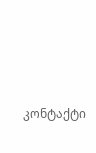კონტაქტი